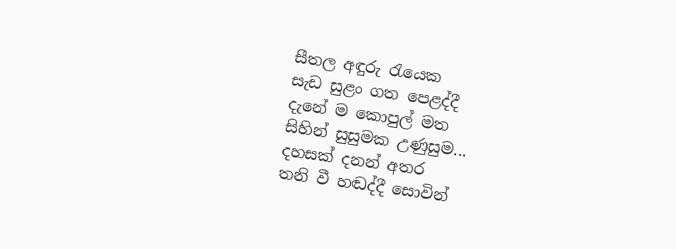සීතල අඳුරු රැයෙක
සැඩ සුළං ගත පෙළද්දී
දැනේ ම කොපුල් මත
සිහින් සුසුමක උණුසුම...
දහසක් දනන් අතර
තනි වී හඬද්දී සොවින්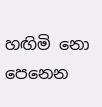හඟිමි නො පෙනෙන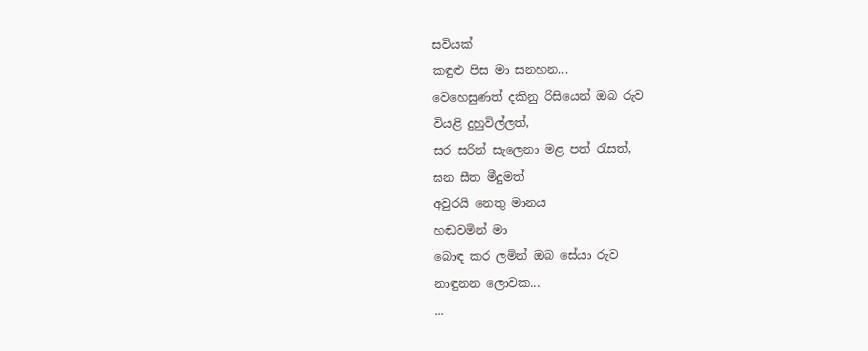සවියක්
කඳුළු පිස මා සනහන...
වෙහෙසුණත් දකිනු රිසියෙන් ඔබ රුව
වියළි දුහුවිල්ලත්,
සර සරින් සැලෙනා මළ පත් රැසත්,
ඝන සීත මීදුමත්
අවුරයි නෙතු මානය
හඬවමින් මා
බොඳ කර ලමින් ඔබ සේයා රුව
නාඳුනන ලොවක...
...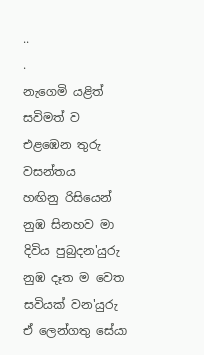..
.
නැගෙමි යළිත් සවිමත් ව
එළඹෙන තුරු වසන්තය
හඟිනු රිසියෙන්
නුඹ සිනහව මා දිවිය පුබුදන'යුරු
නුඹ දෑත ම වෙත සවියක් වන'යුරු
ඒ ලෙන්ගතු සේයා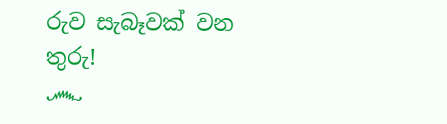රුව සැබෑවක් වන තුරු!
෴